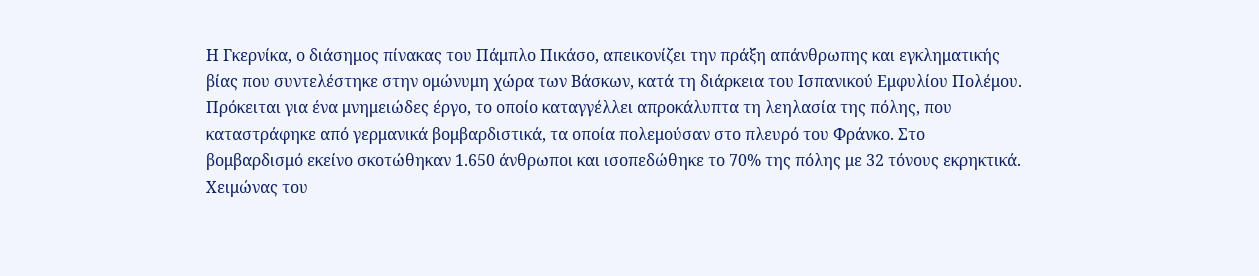Η Γκερνίκα, ο διάσημος πίνακας του Πάμπλο Πικάσο, απεικονίζει την πράξη απάνθρωπης και εγκληματικής βίας που συντελέστηκε στην ομώνυμη χώρα των Βάσκων, κατά τη διάρκεια του Ισπανικού Εμφυλίου Πολέμου. Πρόκειται για ένα μνημειώδες έργο, το οποίο καταγγέλλει απροκάλυπτα τη λεηλασία της πόλης, που καταστράφηκε από γερμανικά βομβαρδιστικά, τα οποία πολεμούσαν στο πλευρό του Φράνκο. Στο βομβαρδισμό εκείνο σκοτώθηκαν 1.650 άνθρωποι και ισοπεδώθηκε το 70% της πόλης με 32 τόνους εκρηκτικά.
Χειμώνας του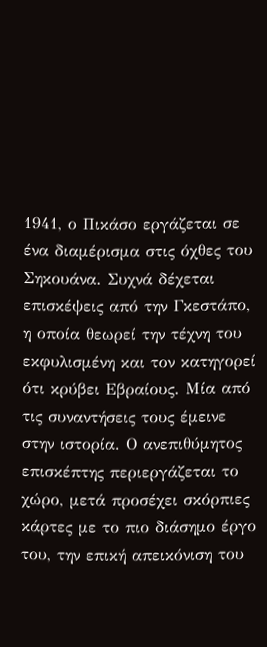1941, ο Πικάσο εργάζεται σε ένα διαμέρισμα στις όχθες του Σηκουάνα. Συχνά δέχεται επισκέψεις από την Γκεστάπο, η οποία θεωρεί την τέχνη του εκφυλισμένη και τον κατηγορεί ότι κρύβει Εβραίους. Μία από τις συναντήσεις τους έμεινε στην ιστορία. Ο ανεπιθύμητος επισκέπτης περιεργάζεται το χώρο, μετά προσέχει σκόρπιες κάρτες με το πιο διάσημο έργο του, την επική απεικόνιση του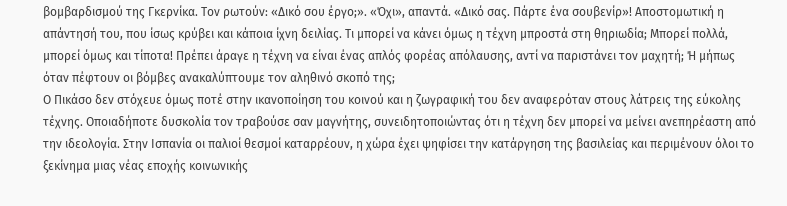βομβαρδισμού της Γκερνίκα. Τον ρωτούν: «Δικό σου έργο;». «Όχι», απαντά. «Δικό σας. Πάρτε ένα σουβενίρ»! Αποστομωτική η απάντησή του, που ίσως κρύβει και κάποια ίχνη δειλίας. Τι μπορεί να κάνει όμως η τέχνη μπροστά στη θηριωδία; Μπορεί πολλά, μπορεί όμως και τίποτα! Πρέπει άραγε η τέχνη να είναι ένας απλός φορέας απόλαυσης, αντί να παριστάνει τον μαχητή; Ή μήπως όταν πέφτουν οι βόμβες ανακαλύπτουμε τον αληθινό σκοπό της;
Ο Πικάσο δεν στόχευε όμως ποτέ στην ικανοποίηση του κοινού και η ζωγραφική του δεν αναφερόταν στους λάτρεις της εύκολης τέχνης. Οποιαδήποτε δυσκολία τον τραβούσε σαν μαγνήτης, συνειδητοποιώντας ότι η τέχνη δεν μπορεί να μείνει ανεπηρέαστη από την ιδεολογία. Στην Ισπανία οι παλιοί θεσμοί καταρρέουν, η χώρα έχει ψηφίσει την κατάργηση της βασιλείας και περιμένουν όλοι το ξεκίνημα μιας νέας εποχής κοινωνικής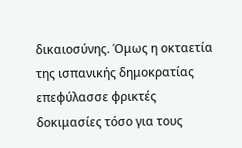δικαιοσύνης. Όμως η οκταετία της ισπανικής δημοκρατίας επεφύλασσε φρικτές δοκιμασίες τόσο για τους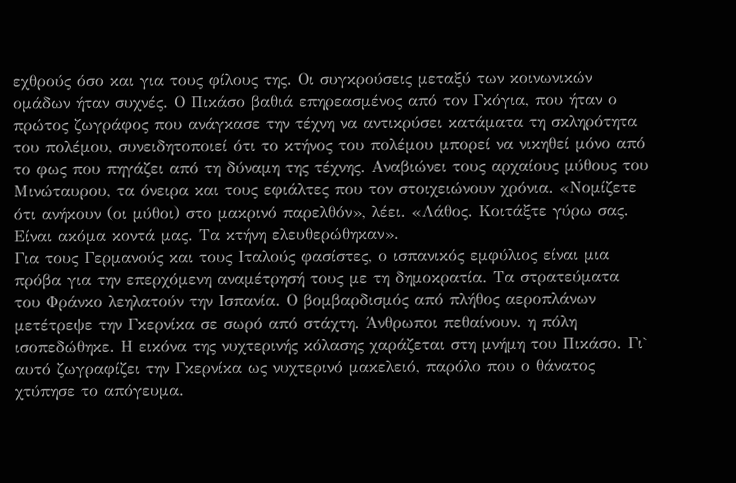εχθρούς όσο και για τους φίλους της. Οι συγκρούσεις μεταξύ των κοινωνικών ομάδων ήταν συχνές. Ο Πικάσο βαθιά επηρεασμένος από τον Γκόγια, που ήταν ο πρώτος ζωγράφος που ανάγκασε την τέχνη να αντικρύσει κατάματα τη σκληρότητα του πολέμου, συνειδητοποιεί ότι το κτήνος του πολέμου μπορεί να νικηθεί μόνο από το φως που πηγάζει από τη δύναμη της τέχνης. Αναβιώνει τους αρχαίους μύθους του Μινώταυρου, τα όνειρα και τους εφιάλτες που τον στοιχειώνουν χρόνια. «Νομίζετε ότι ανήκουν (οι μύθοι) στο μακρινό παρελθόν», λέει. «Λάθος. Κοιτάξτε γύρω σας. Είναι ακόμα κοντά μας. Τα κτήνη ελευθερώθηκαν».
Για τους Γερμανούς και τους Ιταλούς φασίστες, ο ισπανικός εμφύλιος είναι μια πρόβα για την επερχόμενη αναμέτρησή τους με τη δημοκρατία. Τα στρατεύματα του Φράνκο λεηλατούν την Ισπανία. Ο βομβαρδισμός από πλήθος αεροπλάνων μετέτρεψε την Γκερνίκα σε σωρό από στάχτη. Άνθρωποι πεθαίνουν. η πόλη ισοπεδώθηκε. Η εικόνα της νυχτερινής κόλασης χαράζεται στη μνήμη του Πικάσο. Γι` αυτό ζωγραφίζει την Γκερνίκα ως νυχτερινό μακελειό, παρόλο που ο θάνατος χτύπησε το απόγευμα.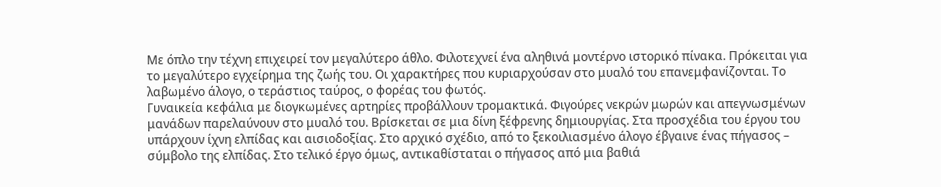Με όπλο την τέχνη επιχειρεί τον μεγαλύτερο άθλο. Φιλοτεχνεί ένα αληθινά μοντέρνο ιστορικό πίνακα. Πρόκειται για το μεγαλύτερο εγχείρημα της ζωής του. Οι χαρακτήρες που κυριαρχούσαν στο μυαλό του επανεμφανίζονται. Το λαβωμένο άλογο, ο τεράστιος ταύρος, ο φορέας του φωτός.
Γυναικεία κεφάλια με διογκωμένες αρτηρίες προβάλλουν τρομακτικά. Φιγούρες νεκρών μωρών και απεγνωσμένων μανάδων παρελαύνουν στο μυαλό του. Βρίσκεται σε μια δίνη ξέφρενης δημιουργίας. Στα προσχέδια του έργου του υπάρχουν ίχνη ελπίδας και αισιοδοξίας. Στο αρχικό σχέδιο, από το ξεκοιλιασμένο άλογο έβγαινε ένας πήγασος – σύμβολο της ελπίδας. Στο τελικό έργο όμως, αντικαθίσταται ο πήγασος από μια βαθιά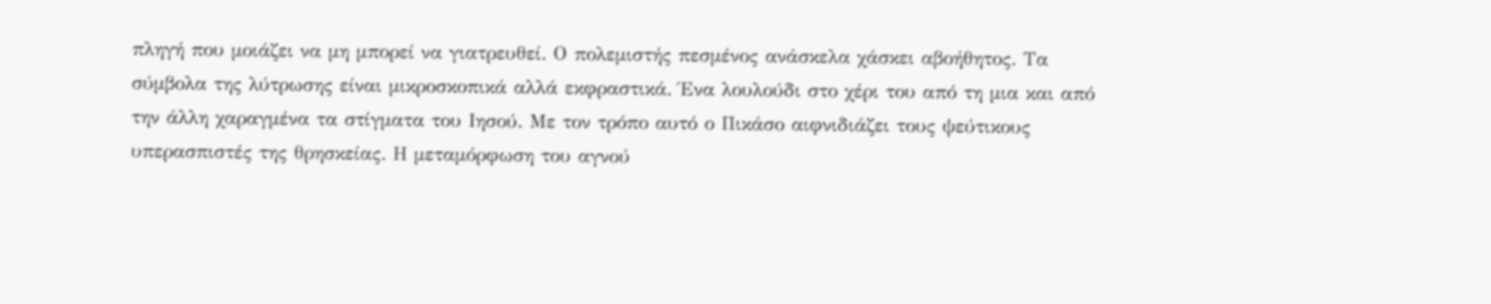πληγή που μοιάζει να μη μπορεί να γιατρευθεί. Ο πολεμιστής πεσμένος ανάσκελα χάσκει αβοήθητος. Τα σύμβολα της λύτρωσης είναι μικροσκοπικά αλλά εκφραστικά. Ένα λουλούδι στο χέρι του από τη μια και από την άλλη χαραγμένα τα στίγματα του Ιησού. Με τον τρόπο αυτό ο Πικάσο αιφνιδιάζει τους ψεύτικους υπερασπιστές της θρησκείας. Η μεταμόρφωση του αγνού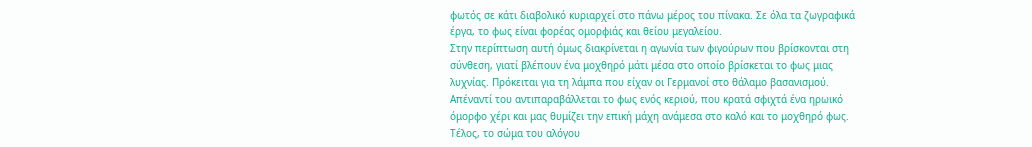φωτός σε κάτι διαβολικό κυριαρχεί στο πάνω μέρος του πίνακα. Σε όλα τα ζωγραφικά έργα, το φως είναι φορέας ομορφιάς και θείου μεγαλείου.
Στην περίπτωση αυτή όμως διακρίνεται η αγωνία των φιγούρων που βρίσκονται στη σύνθεση, γιατί βλέπουν ένα μοχθηρό μάτι μέσα στο οποίο βρίσκεται το φως μιας λυχνίας. Πρόκειται για τη λάμπα που είχαν οι Γερμανοί στο θάλαμο βασανισμού. Απέναντί του αντιπαραβάλλεται το φως ενός κεριού, που κρατά σφιχτά ένα ηρωικό όμορφο χέρι και μας θυμίζει την επική μάχη ανάμεσα στο καλό και το μοχθηρό φως. Τέλος, το σώμα του αλόγου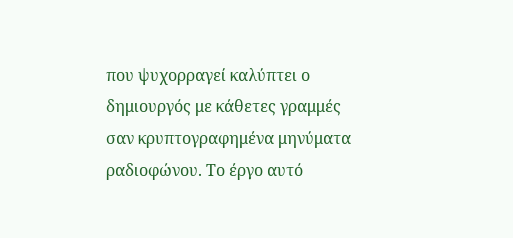που ψυχορραγεί καλύπτει ο δημιουργός με κάθετες γραμμές σαν κρυπτογραφημένα μηνύματα ραδιοφώνου. Το έργο αυτό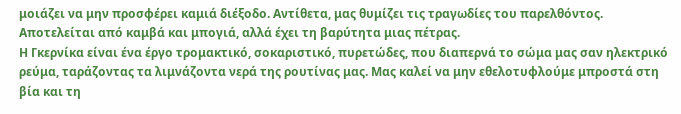μοιάζει να μην προσφέρει καμιά διέξοδο. Αντίθετα, μας θυμίζει τις τραγωδίες του παρελθόντος. Αποτελείται από καμβά και μπογιά, αλλά έχει τη βαρύτητα μιας πέτρας.
Η Γκερνίκα είναι ένα έργο τρομακτικό, σοκαριστικό, πυρετώδες, που διαπερνά το σώμα μας σαν ηλεκτρικό ρεύμα, ταράζοντας τα λιμνάζοντα νερά της ρουτίνας μας. Μας καλεί να μην εθελοτυφλούμε μπροστά στη βία και τη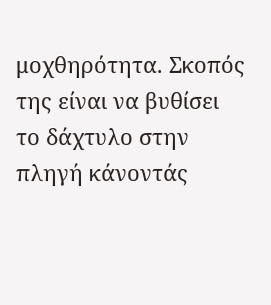μοχθηρότητα. Σκοπός της είναι να βυθίσει το δάχτυλο στην πληγή κάνοντάς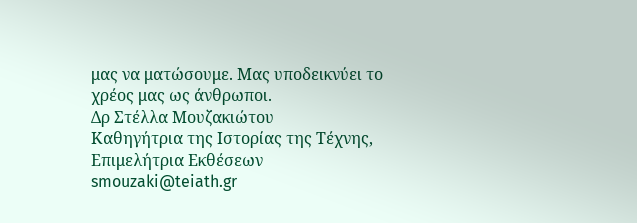μας να ματώσουμε. Μας υποδεικνύει το χρέος μας ως άνθρωποι.
Δρ Στέλλα Μουζακιώτου
Καθηγήτρια της Ιστορίας της Τέχνης, Επιμελήτρια Εκθέσεων
smouzaki@teiath.gr